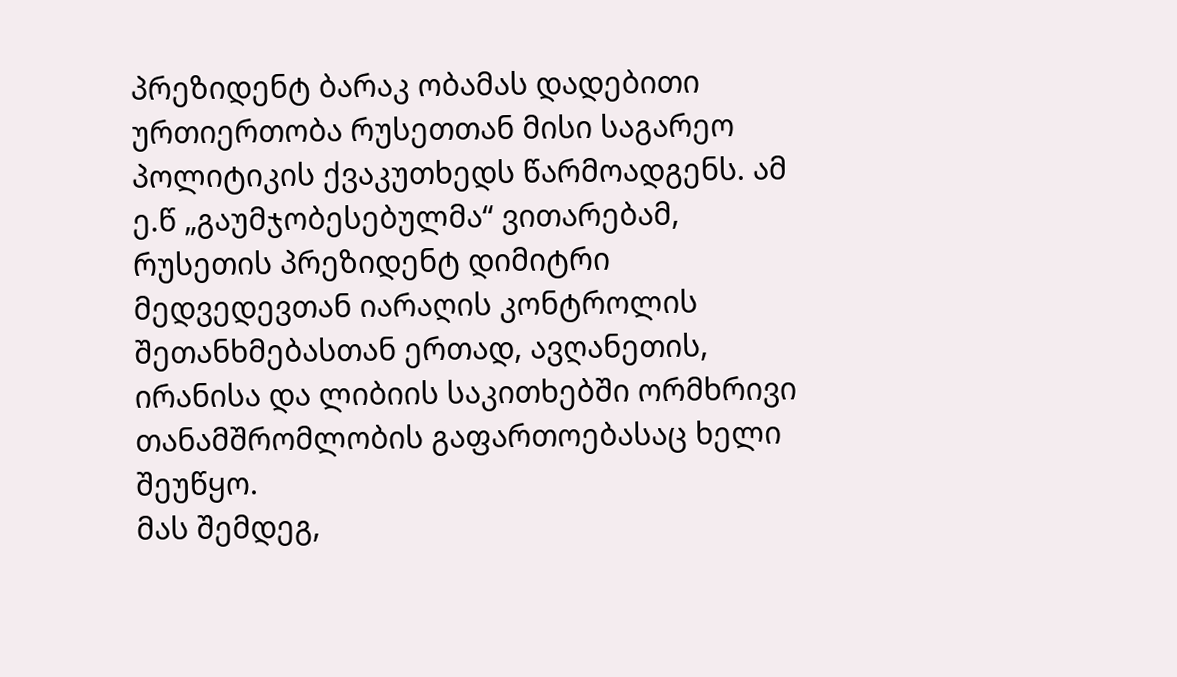პრეზიდენტ ბარაკ ობამას დადებითი ურთიერთობა რუსეთთან მისი საგარეო პოლიტიკის ქვაკუთხედს წარმოადგენს. ამ ე.წ „გაუმჯობესებულმა“ ვითარებამ, რუსეთის პრეზიდენტ დიმიტრი მედვედევთან იარაღის კონტროლის შეთანხმებასთან ერთად, ავღანეთის, ირანისა და ლიბიის საკითხებში ორმხრივი თანამშრომლობის გაფართოებასაც ხელი შეუწყო.
მას შემდეგ,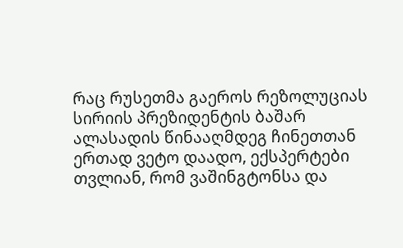რაც რუსეთმა გაეროს რეზოლუციას სირიის პრეზიდენტის ბაშარ ალასადის წინააღმდეგ ჩინეთთან ერთად ვეტო დაადო, ექსპერტები თვლიან, რომ ვაშინგტონსა და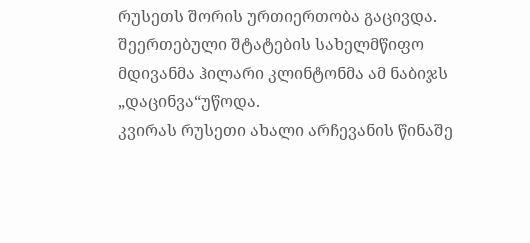რუსეთს შორის ურთიერთობა გაცივდა. შეერთებული შტატების სახელმწიფო მდივანმა ჰილარი კლინტონმა ამ ნაბიჯს „დაცინვა“უწოდა.
კვირას რუსეთი ახალი არჩევანის წინაშე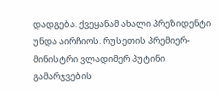დადგება. ქვეყანამ ახალი პრეზიდენტი უნდა აირჩიოს. რუსეთის პრემიერ-მინისტრი ვლადიმერ პუტინი გამარჯვების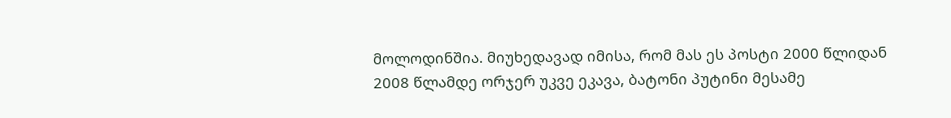მოლოდინშია. მიუხედავად იმისა, რომ მას ეს პოსტი 2000 წლიდან 2008 წლამდე ორჯერ უკვე ეკავა, ბატონი პუტინი მესამე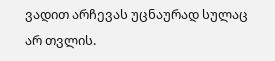ვადით არჩევას უცნაურად სულაც არ თვლის.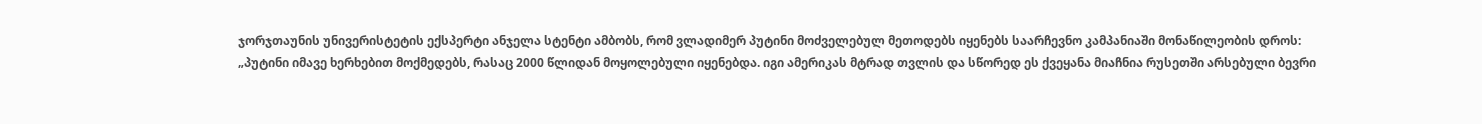ჯორჯთაუნის უნივერისტეტის ექსპერტი ანჯელა სტენტი ამბობს, რომ ვლადიმერ პუტინი მოძველებულ მეთოდებს იყენებს საარჩევნო კამპანიაში მონაწილეობის დროს:
„პუტინი იმავე ხერხებით მოქმედებს, რასაც 2000 წლიდან მოყოლებული იყენებდა. იგი ამერიკას მტრად თვლის და სწორედ ეს ქვეყანა მიაჩნია რუსეთში არსებული ბევრი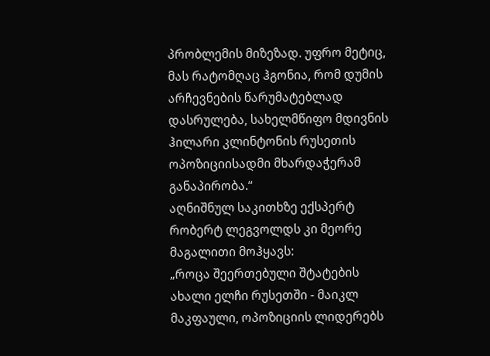პრობლემის მიზეზად. უფრო მეტიც, მას რატომღაც ჰგონია, რომ დუმის არჩევნების წარუმატებლად დასრულება, სახელმწიფო მდივნის ჰილარი კლინტონის რუსეთის ოპოზიციისადმი მხარდაჭერამ განაპირობა.“
აღნიშნულ საკითხზე ექსპერტ რობერტ ლეგვოლდს კი მეორე მაგალითი მოჰყავს:
„როცა შეერთებული შტატების ახალი ელჩი რუსეთში - მაიკლ მაკფაული, ოპოზიციის ლიდერებს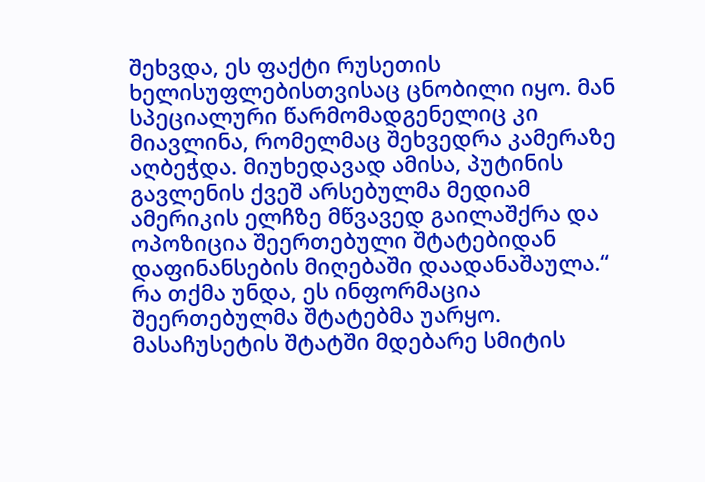შეხვდა, ეს ფაქტი რუსეთის ხელისუფლებისთვისაც ცნობილი იყო. მან სპეციალური წარმომადგენელიც კი მიავლინა, რომელმაც შეხვედრა კამერაზე აღბეჭდა. მიუხედავად ამისა, პუტინის გავლენის ქვეშ არსებულმა მედიამ ამერიკის ელჩზე მწვავედ გაილაშქრა და ოპოზიცია შეერთებული შტატებიდან დაფინანსების მიღებაში დაადანაშაულა.“
რა თქმა უნდა, ეს ინფორმაცია შეერთებულმა შტატებმა უარყო. მასაჩუსეტის შტატში მდებარე სმიტის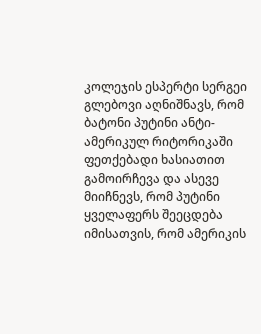კოლეჯის ესპერტი სერგეი გლებოვი აღნიშნავს, რომ ბატონი პუტინი ანტი-ამერიკულ რიტორიკაში ფეთქებადი ხასიათით გამოირჩევა და ასევე მიიჩნევს, რომ პუტინი ყველაფერს შეეცდება იმისათვის, რომ ამერიკის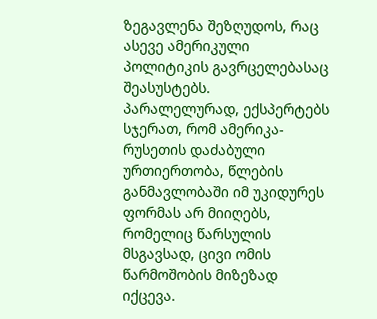ზეგავლენა შეზღუდოს, რაც ასევე ამერიკული პოლიტიკის გავრცელებასაც შეასუსტებს.
პარალელურად, ექსპერტებს სჯერათ, რომ ამერიკა-რუსეთის დაძაბული ურთიერთობა, წლების განმავლობაში იმ უკიდურეს ფორმას არ მიიღებს, რომელიც წარსულის მსგავსად, ცივი ომის წარმოშობის მიზეზად იქცევა.